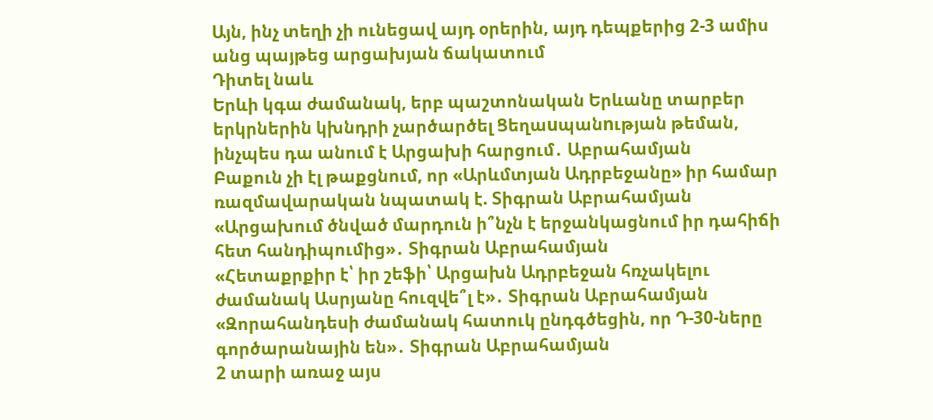Այն, ինչ տեղի չի ունեցավ այդ օրերին, այդ դեպքերից 2-3 ամիս անց պայթեց արցախյան ճակատում
Դիտել նաև
Երևի կգա ժամանակ, երբ պաշտոնական Երևանը տարբեր երկրներին կխնդրի չարծարծել Ցեղաuպանnւթյան թեման, ինչպես դա անում է Արցախի հարցում․ Աբրահամյան
Բաքուն չի էլ թաքցնում, որ «Արևմտյան Ադրբեջանը» իր համար ռազմավարական նպատակ է. Տիգրան Աբրահամյան
«Արցախում ծնված մարդուն ի՞նչն է երջանկացնում իր դահիճի հետ հանդիպումից»․ Տիգրան Աբրահամյան
«Հետաքրքիր է՝ իր շեֆի՝ Արցախն Ադրբեջան հռչակելու ժամանակ Ասրյանը հուզվե՞լ է»․ Տիգրան Աբրահամյան
«Զորահանդեսի ժամանակ հատուկ ընդգծեցին, որ Դ-30-ները գործարանային են»․ Տիգրան Աբրահամյան
2 տարի առաջ այս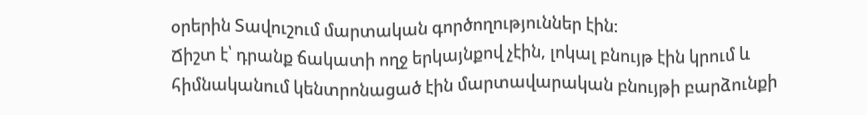օրերին Տավուշում մարտական գործողություններ էին։
Ճիշտ է՝ դրանք ճակատի ողջ երկայնքով չէին, լոկալ բնույթ էին կրում և հիմնականում կենտրոնացած էին մարտավարական բնույթի բարձունքի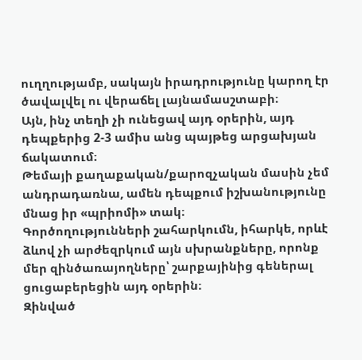ուղղությամբ, սակայն իրադրությունը կարող էր ծավալվել ու վերաճել լայնամասշտաբի։
Այն, ինչ տեղի չի ունեցավ այդ օրերին, այդ դեպքերից 2-3 ամիս անց պայթեց արցախյան ճակատում։
Թեմայի քաղաքական/քարոզչական մասին չեմ անդրադառնա, ամեն դեպքում իշխանությունը մնաց իր «պրիոմի» տակ։
Գործողությունների շահարկումն, իհարկե, որևէ ձևով չի արժեզրկում այն սխրանքները, որոնք մեր զինծառայողները՝ շարքայինից գեներալ ցուցաբերեցին այդ օրերին։
Զինված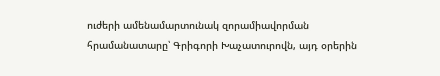ուժերի ամենամարտունակ զորամիավորման հրամանատարը՝ Գրիգորի Խաչատուրովն, այդ օրերին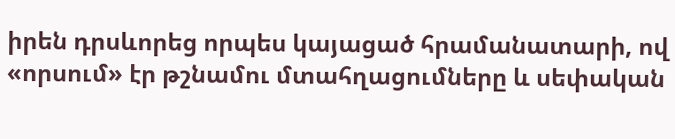իրեն դրսևորեց որպես կայացած հրամանատարի, ով «որսում» էր թշնամու մտահղացումները և սեփական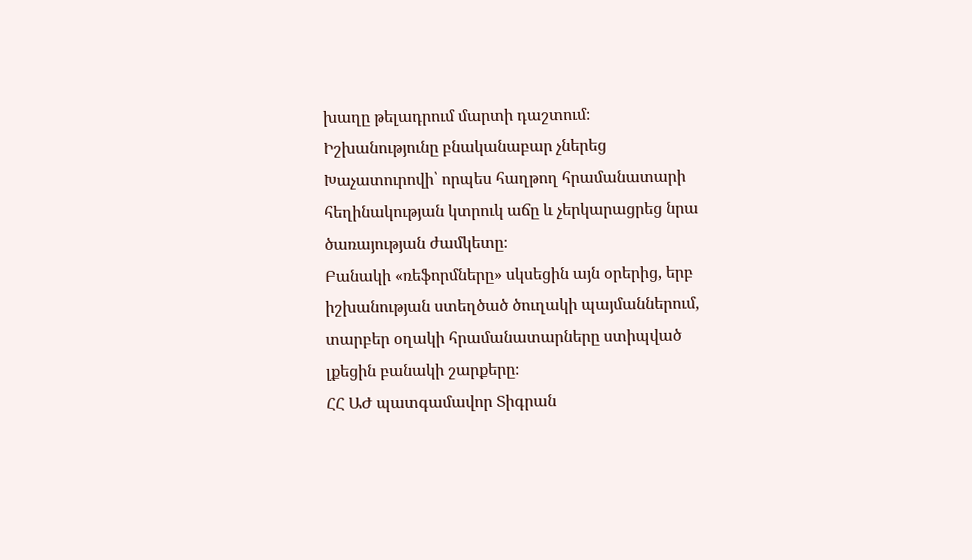խաղը թելադրում մարտի դաշտում։
Իշխանությունը բնականաբար չներեց Խաչատուրովի՝ որպես հաղթող հրամանատարի հեղինակության կտրուկ աճը և չերկարացրեց նրա ծառայության ժամկետը։
Բանակի «ռեֆորմները» սկսեցին այն օրերից, երբ իշխանության ստեղծած ծուղակի պայմաններում, տարբեր օղակի հրամանատարները ստիպված լքեցին բանակի շարքերը։
ՀՀ ԱԺ պատգամավոր Տիգրան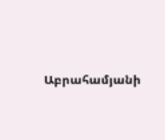Աբրահամյանի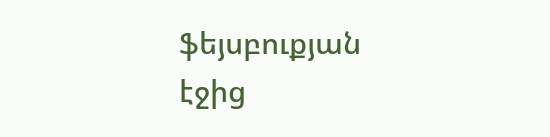ֆեյսբուքյան էջից